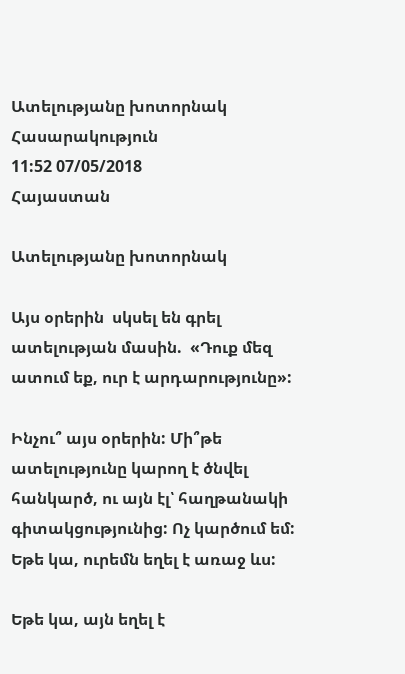Ատելությանը խոտորնակ
Հասարակություն
11:52 07/05/2018
Հայաստան

Ատելությանը խոտորնակ

Այս օրերին  սկսել են գրել ատելության մասին.  «Դուք մեզ ատում եք, ուր է արդարությունը»:

Ինչու՞ այս օրերին: Մի՞թե ատելությունը կարող է ծնվել հանկարծ, ու այն էլ՝ հաղթանակի գիտակցությունից: Ոչ կարծում եմ:  Եթե կա, ուրեմն եղել է առաջ ևս:

Եթե կա, այն եղել է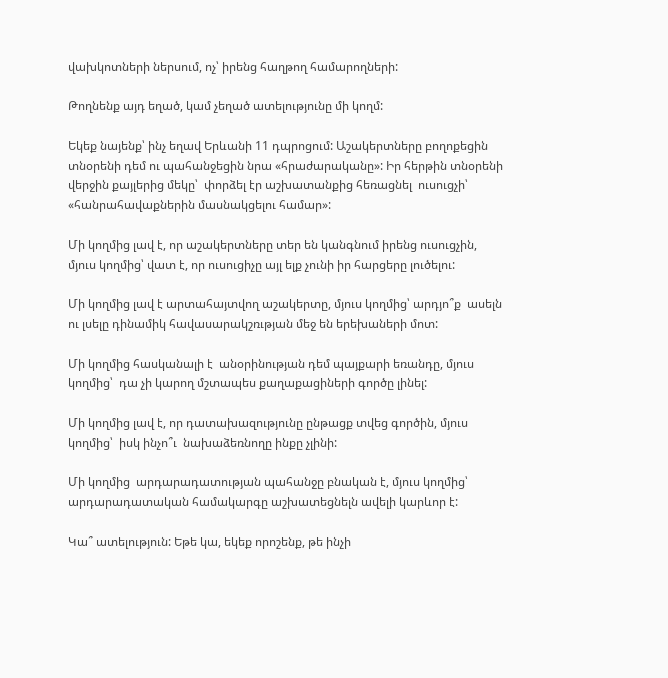վախկոտների ներսում, ոչ՝ իրենց հաղթող համարողների:

Թողնենք այդ եղած, կամ չեղած ատելությունը մի կողմ:

Եկեք նայենք՝ ինչ եղավ Երևանի 11 դպրոցում: Աշակերտները բողոքեցին  տնօրենի դեմ ու պահանջեցին նրա «հրաժարականը»: Իր հերթին տնօրենի վերջին քայլերից մեկը՝  փորձել էր աշխատանքից հեռացնել  ուսուցչի՝ «հանրահավաքներին մասնակցելու համար»:

Մի կողմից լավ է, որ աշակերտները տեր են կանգնում իրենց ուսուցչին, մյուս կողմից՝ վատ է, որ ուսուցիչը այլ ելք չունի իր հարցերը լուծելու:

Մի կողմից լավ է արտահայտվող աշակերտը, մյուս կողմից՝ արդյո՞ք  ասելն ու լսելը դինամիկ հավասարակշռւթյան մեջ են երեխաների մոտ:

Մի կողմից հասկանալի է  անօրինության դեմ պայքարի եռանդը, մյուս կողմից՝  դա չի կարող մշտապես քաղաքացիների գործը լինել:

Մի կողմից լավ է, որ դատախազությունը ընթացք տվեց գործին, մյուս կողմից՝  իսկ ինչո՞ւ  նախաձեռնողը ինքը չլինի:

Մի կողմից  արդարադատության պահանջը բնական է, մյուս կողմից՝  արդարադատական համակարգը աշխատեցնելն ավելի կարևոր է:

Կա՞ ատելություն: Եթե կա, եկեք որոշենք, թե ինչի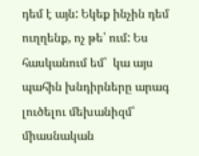դեմ է այն: Եկեք ինչին դեմ ուղղենք, ոչ թե՝ ում: Ես հասկանում եմ՝  կա այս պահին խնդիրները արագ լուծելու մեխանիզմ՝ միասնական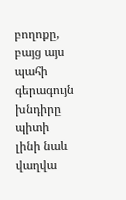բողոքը, բայց այս պահի գերագույն խնդիրը պիտի լինի նաև վաղվա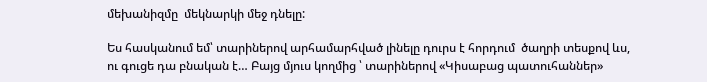մեխանիզմը  մեկնարկի մեջ դնելը:

Ես հասկանում եմ՝ տարիներով արհամարհված լինելը դուրս է հորդում  ծաղրի տեսքով ևս, ու գուցե դա բնական է… Բայց մյուս կողմից ՝ տարիներով «Կիսաբաց պատուհաններ»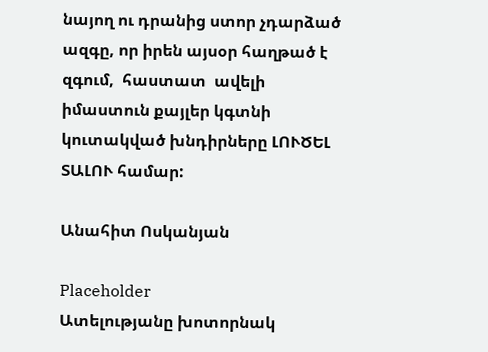նայող ու դրանից ստոր չդարձած ազգը, որ իրեն այսօր հաղթած է զգում,  հաստատ  ավելի  իմաստուն քայլեր կգտնի կուտակված խնդիրները ԼՈՒԾԵԼ ՏԱԼՈՒ համար:

Անահիտ Ոսկանյան

Placeholder
Ատելությանը խոտորնակ